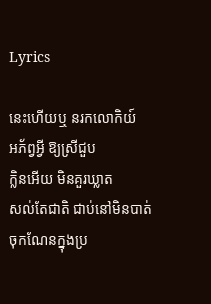Lyrics

នេះហើយឬ នរកលោកិយ៍
អភ័ព្វអ្វី ឱ្យស្រីជួប
ក្លិនអើយ មិនគួរឃ្លាត
សល់តែជាតិ ជាប់នៅមិនបាត់
ចុកណែនក្នុងប្រ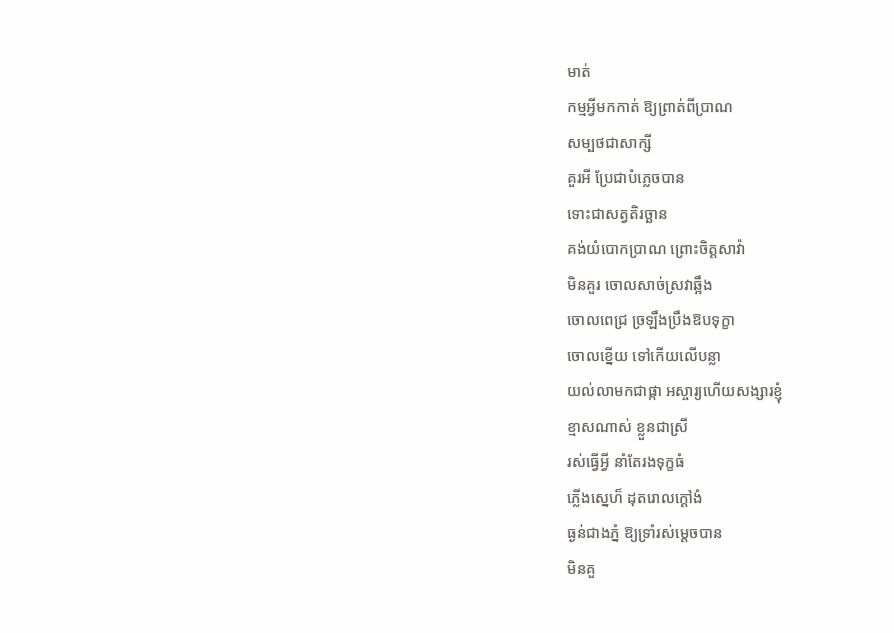មាត់
កម្មអ្វីមកកាត់ ឱ្យព្រាត់ពីប្រាណ
សម្បថជាសាក្សី
គួរអី ប្រែជាបំភ្លេចបាន
ទោះជាសត្វតិរច្ឆាន
គង់យំបោកប្រាណ ព្រោះចិត្តសាវ៉ា
មិនគួរ ចោលសាច់ស្រវាឆ្អឹង
ចោលពេជ្រ ច្រឡឹងប្រឹងឱបទុក្ខា
ចោលខ្នើយ ទៅកើយលើបន្លា
យល់លាមកជាផ្កា អស្ចារ្យហើយសង្សារខ្ញុំ
ខ្មាសណាស់ ខ្លួនជាស្រី
រស់ធ្វើអ្វី នាំតែរងទុក្ខធំ
ភ្លើងស្នេហ៏ ដុតរោលក្ដៅងំ
ធ្ងន់ជាងភ្នំ ឱ្យទ្រាំរស់ម្ដេចបាន
មិនគួ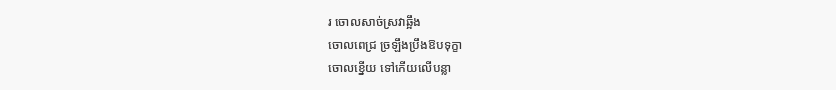រ ចោលសាច់ស្រវាឆ្អឹង
ចោលពេជ្រ ច្រឡឹងប្រឹងឱបទុក្ខា
ចោលខ្នើយ ទៅកើយលើបន្លា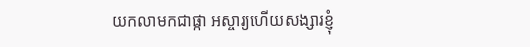យកលាមកជាផ្កា អស្ចារ្យហើយសង្សារខ្ញុំ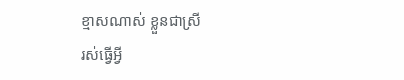ខ្មាសណាស់ ខ្លួនជាស្រី
រស់ធ្វើអ្វី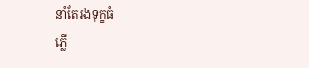នាំតែរងទុក្ខធំ
ភ្លើ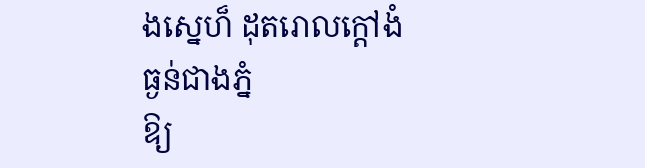ងស្នេហ៏ ដុតរោលក្ដៅងំ
ធ្ងន់ជាងភ្នំ
ឱ្យ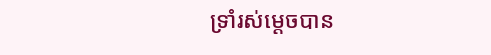ទ្រាំរស់ម្ដេចបាន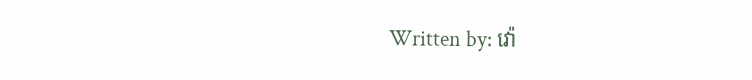Written by: វ៉ោ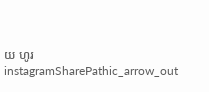យ ហូរ
instagramSharePathic_arrow_out